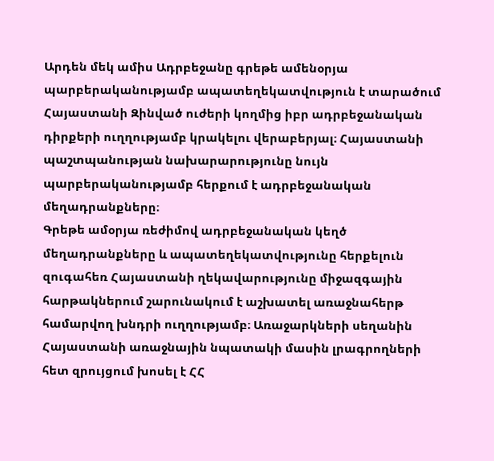Արդեն մեկ ամիս Ադրբեջանը գրեթե ամենօրյա պարբերականությամբ ապատեղեկատվություն է տարածում Հայաստանի Զինված ուժերի կողմից իբր ադրբեջանական դիրքերի ուղղությամբ կրակելու վերաբերյալ։ Հայաստանի պաշտպանության նախարարությունը նույն պարբերականությամբ հերքում է ադրբեջանական մեղադրանքները։
Գրեթե ամօրյա ռեժիմով ադրբեջանական կեղծ մեղադրանքները և ապատեղեկատվությունը հերքելուն զուգահեռ Հայաստանի ղեկավարությունը միջազգային հարթակներում շարունակում է աշխատել առաջնահերթ համարվող խնդրի ուղղությամբ։ Առաջարկների սեղանին Հայաստանի առաջնային նպատակի մասին լրագրողների հետ զրույցում խոսել է ՀՀ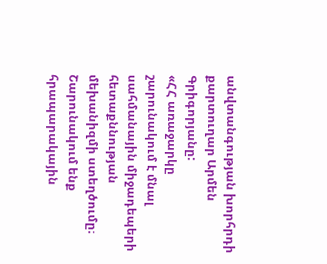անվտանգության խորհրդի քարտուղար Արմեն Գրիգորյանը:
«ՀՀ առաջարկը շարունակում է մնալ սահմանային միջադեպերի հետաքննության մեխանիզմի ստեղծումը։ Շարունակում ենք հրապարակային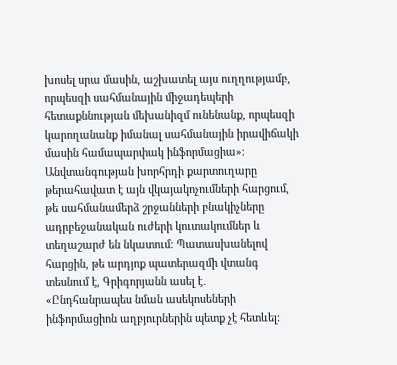խոսել սրա մասին, աշխատել այս ուղղությամբ, որպեսզի սահմանային միջադեպերի հետաքննության մեխանիզմ ունենանք, որպեսզի կարողանանք իմանալ սահմանային իրավիճակի մասին համապարփակ ինֆորմացիա»։
Անվտանգության խորհրդի քարտուղարը թերահավատ է այն վկայակոչումների հարցում, թե սահմանամերձ շրջանների բնակիչները ադրբեջանական ուժերի կուտակումներ և տեղաշարժ են նկատում։ Պատասխանելով հարցին, թե արդյոք պատերազմի վտանգ տեսնում է, Գրիգորյանն ասել է․
«Ընդհանրապես նման ասեկոսեների ինֆորմացիոն աղբյուրներին պետք չէ հետևել։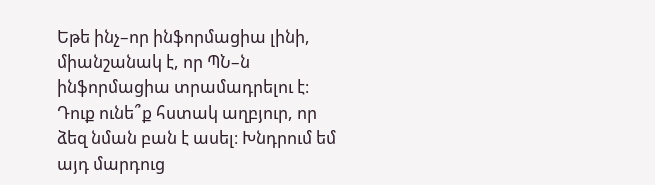Եթե ինչ–որ ինֆորմացիա լինի, միանշանակ է, որ ՊՆ–ն ինֆորմացիա տրամադրելու է։ Դուք ունե՞ք հստակ աղբյուր, որ ձեզ նման բան է ասել։ Խնդրում եմ այդ մարդուց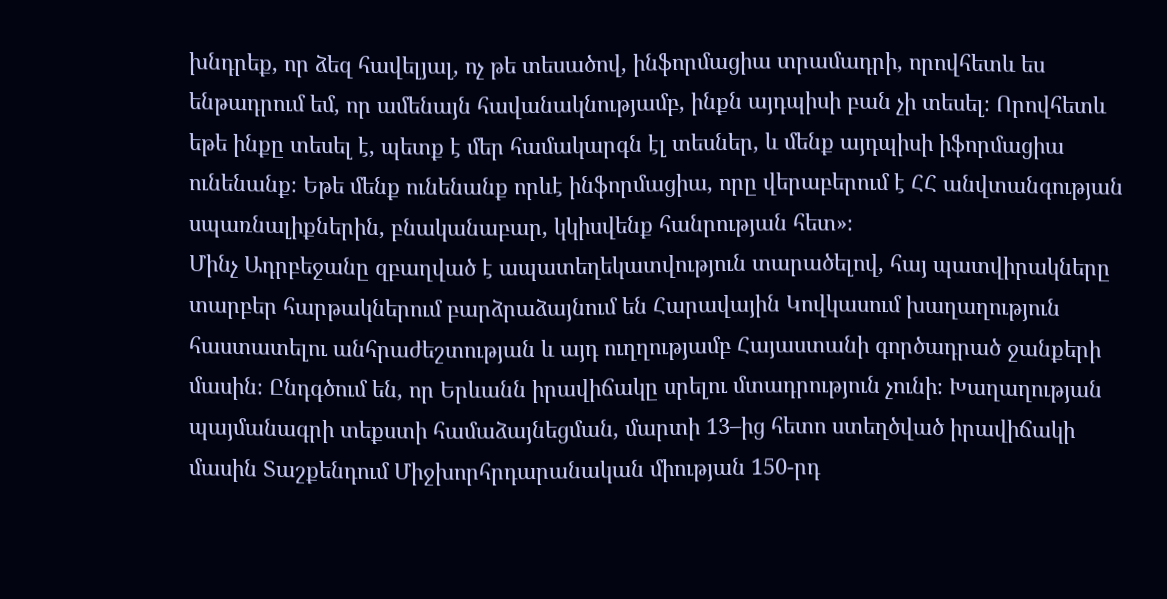խնդրեք, որ ձեզ հավելյալ, ոչ թե տեսածով, ինֆորմացիա տրամադրի, որովհետև ես ենթադրում եմ, որ ամենայն հավանակնությամբ, ինքն այդպիսի բան չի տեսել։ Որովհետև եթե ինքը տեսել է, պետք է մեր համակարգն էլ տեսներ, և մենք այդպիսի իֆորմացիա ունենանք։ Եթե մենք ունենանք որևէ ինֆորմացիա, որը վերաբերում է ՀՀ անվտանգության սպառնալիքներին, բնականաբար, կկիսվենք հանրության հետ»։
Մինչ Ադրբեջանը զբաղված է ապատեղեկատվություն տարածելով, հայ պատվիրակները տարբեր հարթակներում բարձրաձայնում են Հարավային Կովկասում խաղաղություն հաստատելու անհրաժեշտության և այդ ուղղությամբ Հայաստանի գործադրած ջանքերի մասին։ Ընդգծում են, որ Երևանն իրավիճակը սրելու մտադրություն չունի։ Խաղաղության պայմանագրի տեքստի համաձայնեցման, մարտի 13–ից հետո ստեղծված իրավիճակի մասին Տաշքենդում Միջխորհրդարանական միության 150-րդ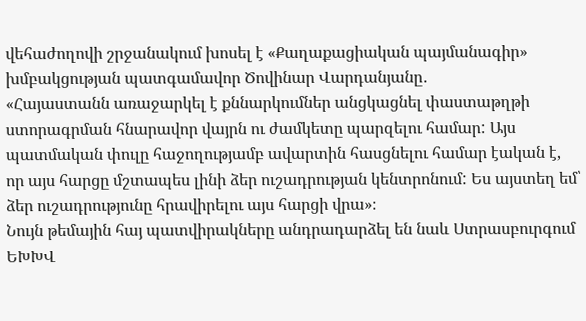վեհաժողովի շրջանակում խոսել է «Քաղաքացիական պայմանագիր» խմբակցության պատգամավոր Ծովինար Վարդանյանը․
«Հայաստանն առաջարկել է քննարկումներ անցկացնել փաստաթղթի ստորագրման հնարավոր վայրն ու ժամկետը պարզելու համար: Այս պատմական փուլը հաջողությամբ ավարտին հասցնելու համար էական է, որ այս հարցը մշտապես լինի ձեր ուշադրության կենտրոնում: Ես այստեղ եմ՝ ձեր ուշադրությունը հրավիրելու այս հարցի վրա»։
Նույն թեմային հայ պատվիրակները անդրադարձել են նաև Ստրասբուրգում ԵԽԽՎ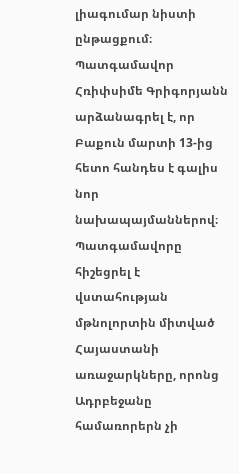լիագումար նիստի ընթացքում։
Պատգամավոր Հռիփսիմե Գրիգորյանն արձանագրել է, որ Բաքուն մարտի 13-ից հետո հանդես է գալիս նոր նախապայմաններով։ Պատգամավորը հիշեցրել է վստահության մթնոլորտին միտված Հայաստանի առաջարկները, որոնց Ադրբեջանը համառորերն չի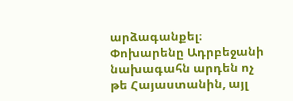արձագանքել։
Փոխարենը Ադրբեջանի նախագահն արդեն ոչ թե Հայաստանին, այլ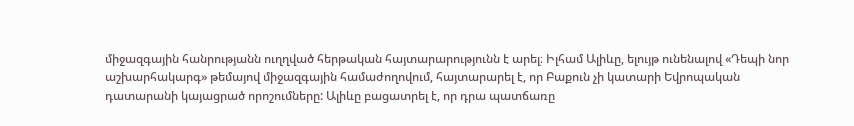միջազգային հանրությանն ուղղված հերթական հայտարարությունն է արել։ Իլհամ Ալիևը, ելույթ ունենալով «Դեպի նոր աշխարհակարգ» թեմայով միջազգային համաժողովում, հայտարարել է, որ Բաքուն չի կատարի Եվրոպական դատարանի կայացրած որոշումները: Ալիևը բացատրել է, որ դրա պատճառը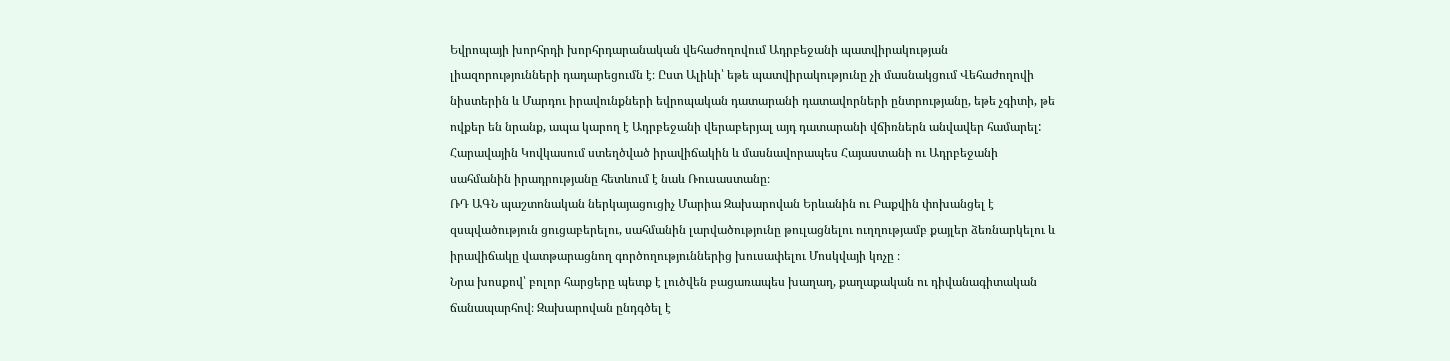Եվրոպայի խորհրդի խորհրդարանական վեհաժողովում Ադրբեջանի պատվիրակության լիազորությունների դադարեցումն է։ Ըստ Ալիևի՝ եթե պատվիրակությունը չի մասնակցում Վեհաժողովի նիստերին և Մարդու իրավունքների եվրոպական դատարանի դատավորների ընտրությանը, եթե չգիտի, թե ովքեր են նրանք, ապա կարող է Ադրբեջանի վերաբերյալ այդ դատարանի վճիռներն անվավեր համարել:
Հարավային Կովկասում ստեղծված իրավիճակին և մասնավորապես Հայաստանի ու Ադրբեջանի սահմանին իրադրությանը հետևում է նաև Ռուսաստանը։
ՌԴ ԱԳՆ պաշտոնական ներկայացուցիչ Մարիա Զախարովան Երևանին ու Բաքվին փոխանցել է զսպվածություն ցուցաբերելու, սահմանին լարվածությունը թուլացնելու ուղղությամբ քայլեր ձեռնարկելու և իրավիճակը վատթարացնող գործողություններից խուսափելու Մոսկվայի կոչը ։
Նրա խոսքով՝ բոլոր հարցերը պետք է լուծվեն բացառապես խաղաղ, քաղաքական ու դիվանագիտական ճանապարհով։ Զախարովան ընդգծել է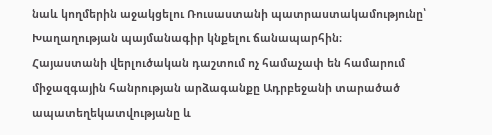նաև կողմերին աջակցելու Ռուսաստանի պատրաստակամությունը՝ Խաղաղության պայմանագիր կնքելու ճանապարհին։
Հայաստանի վերլուծական դաշտում ոչ համաչափ են համարում միջազգային հանրության արձագանքը Ադրբեջանի տարածած ապատեղեկատվությանը և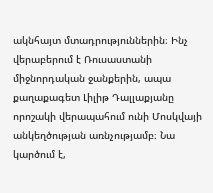ակնհայտ մտադրություններին։ Ինչ վերաբերում է Ռուսաստանի միջնորդական ջանքերին, ապա քաղաքագետ Լիլիթ Դալլաքյանը որոշակի վերապահում ունի Մոսկվայի անկեղծության առնչությամբ։ Նա կարծում է,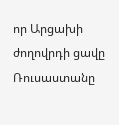որ Արցախի ժողովրդի ցավը Ռուսաստանը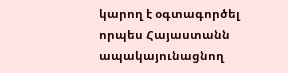կարող է օգտագործել որպես Հայաստանն ապակայունացնող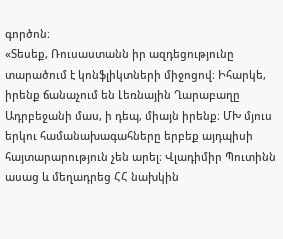գործոն։
«Տեսեք, Ռուսաստանն իր ազդեցությունը տարածում է կոնֆլիկտների միջոցով։ Իհարկե, իրենք ճանաչում են Լեռնային Ղարաբաղը Ադրբեջանի մաս, ի դեպ, միայն իրենք։ ՄԽ մյուս երկու համանախագահները երբեք այդպիսի հայտարարություն չեն արել։ Վլադիմիր Պուտինն ասաց և մեղադրեց ՀՀ նախկին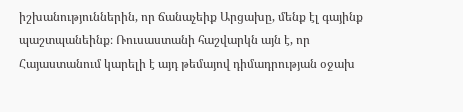իշխանություններին, որ ճանաչեիք Արցախը, մենք էլ գայինք պաշտպանեինք։ Ռուսաստանի հաշվարկն այն է, որ Հայաստանում կարելի է այդ թեմայով դիմադրության օջախ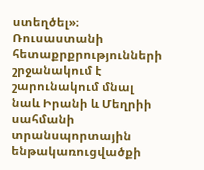ստեղծել»։
Ռուսաստանի հետաքրքրությունների շրջանակում է շարունակում մնալ նաև Իրանի և Մեղրիի սահմանի տրանսպորտային ենթակառուցվածքի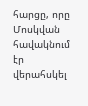հարցը, որը Մոսկվան հավակնում էր վերահսկել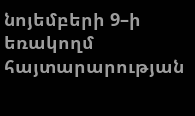նոյեմբերի 9–ի եռակողմ հայտարարության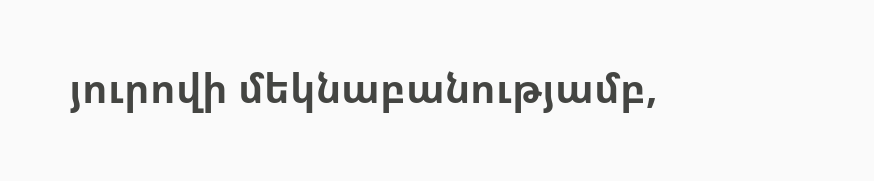յուրովի մեկնաբանությամբ,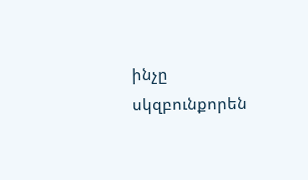ինչը սկզբունքորեն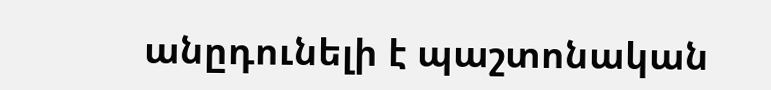անըդունելի է պաշտոնական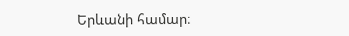Երևանի համար։